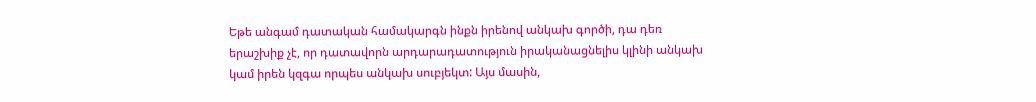Եթե անգամ դատական համակարգն ինքն իրենով անկախ գործի, դա դեռ երաշխիք չէ, որ դատավորն արդարադատություն իրականացնելիս կլինի անկախ կամ իրեն կզգա որպես անկախ սուբյեկտ: Այս մասին,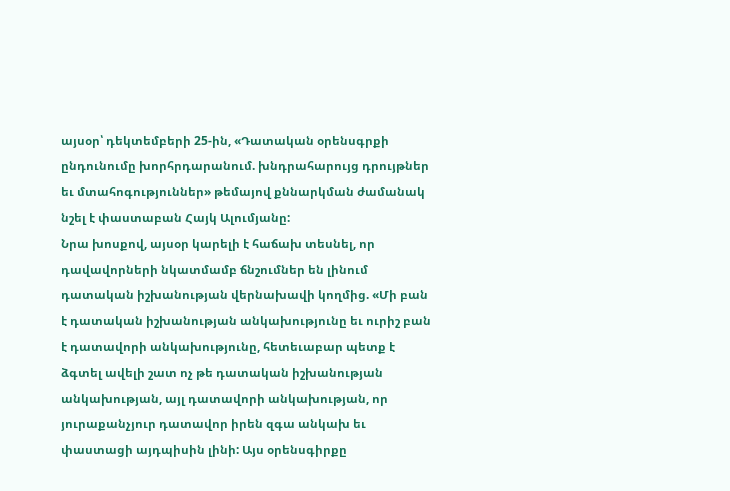այսօր՝ դեկտեմբերի 25-ին, «Դատական օրենսգրքի ընդունումը խորհրդարանում. խնդրահարույց դրույթներ եւ մտահոգություններ» թեմայով քննարկման ժամանակ նշել է փաստաբան Հայկ Ալումյանը:
Նրա խոսքով, այսօր կարելի է հաճախ տեսնել, որ դավավորների նկատմամբ ճնշումներ են լինում դատական իշխանության վերնախավի կողմից. «Մի բան է դատական իշխանության անկախությունը եւ ուրիշ բան է դատավորի անկախությունը, հետեւաբար պետք է ձգտել ավելի շատ ոչ թե դատական իշխանության անկախության, այլ դատավորի անկախության, որ յուրաքանչյուր դատավոր իրեն զգա անկախ եւ փաստացի այդպիսին լինի: Այս օրենսգիրքը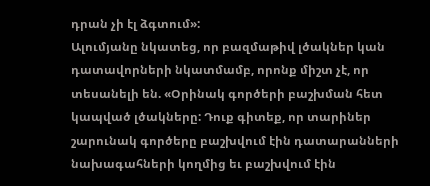դրան չի էլ ձգտում»:
Ալումյանը նկատեց, որ բազմաթիվ լծակներ կան դատավորների նկատմամբ, որոնք միշտ չէ, որ տեսանելի են. «Օրինակ գործերի բաշխման հետ կապված լծակները: Դուք գիտեք, որ տարիներ շարունակ գործերը բաշխվում էին դատարանների նախագահների կողմից եւ բաշխվում էին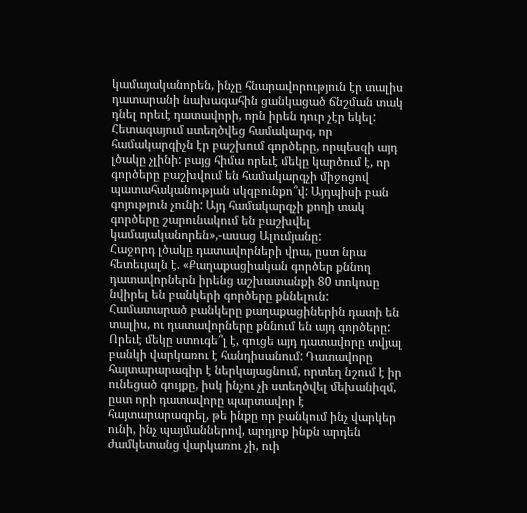կամայականորեն, ինչը հնարավորություն էր տալիս դատարանի նախագահին ցանկացած ճնշման տակ դնել որեւէ դատավորի, որն իրեն դուր չէր եկել: Հետագայում ստեղծվեց համակարգ, որ համակարգիչն էր բաշխում գործերը, որպեսզի այդ լծակը չլինի: բայց հիմա որեւէ մեկը կարծում է, որ գործերը բաշխվում են համակարգչի միջոցով պատահականության սկզբունքո՞վ: Այդպիսի բան գոյություն չունի: Այդ համակարգչի քողի տակ գործերը շարունակում են բաշխվել կամայականորեն»,-ասաց Ալումյանը:
Հաջորդ լծակը դատավորների վրա, ըստ նրա հետեւյալն է. «Քաղաքացիական գործեր քննող դատավորներն իրենց աշխատանքի 80 տոկոսը նվիրել են բանկերի գործերը քննելուն: Համատարած բանկերը քաղաքացիներին դատի են տալիս, ու դատավորները քննում են այդ գործերը: Որեւէ մեկը ստուգե՞լ է, գուցե այդ դատավորը տվյալ բանկի վարկառու է հանդիսանում: Դատավորը հայտարարագիր է ներկայացնում, որտեղ նշում է իր ունեցած գույքը, իսկ ինչու չի ստեղծվել մեխանիզմ, ըստ որի դատավորը պարտավոր է հայտարարագրել, թե ինքը որ բանկում ինչ վարկեր ունի, ինչ պայմաններով, արդյոք ինքն արդեն ժամկետանց վարկառու չի, ուի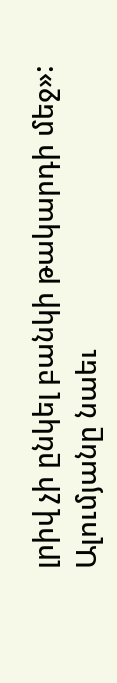լրիվ չի ընկել բանկի թակարդի մեջ»:
Ալումյանը նաեւ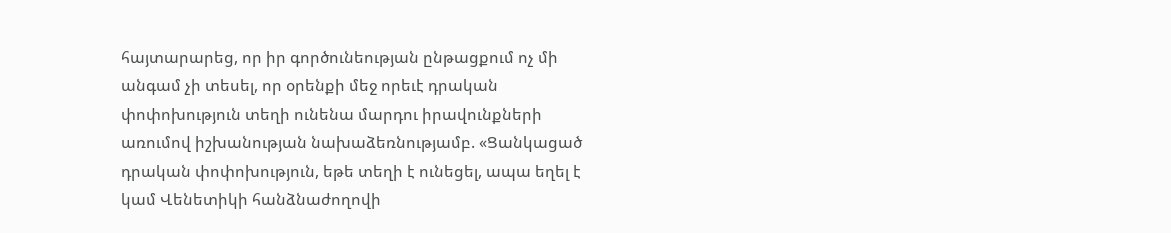հայտարարեց, որ իր գործունեության ընթացքում ոչ մի անգամ չի տեսել, որ օրենքի մեջ որեւէ դրական փոփոխություն տեղի ունենա մարդու իրավունքների առումով իշխանության նախաձեռնությամբ. «Ցանկացած դրական փոփոխություն, եթե տեղի է ունեցել, ապա եղել է կամ Վենետիկի հանձնաժողովի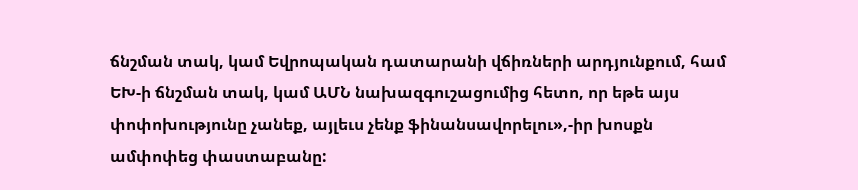ճնշման տակ, կամ Եվրոպական դատարանի վճիռների արդյունքում, համ ԵԽ-ի ճնշման տակ, կամ ԱՄՆ նախազգուշացումից հետո, որ եթե այս փոփոխությունը չանեք, այլեւս չենք ֆինանսավորելու»,-իր խոսքն ամփոփեց փաստաբանը: